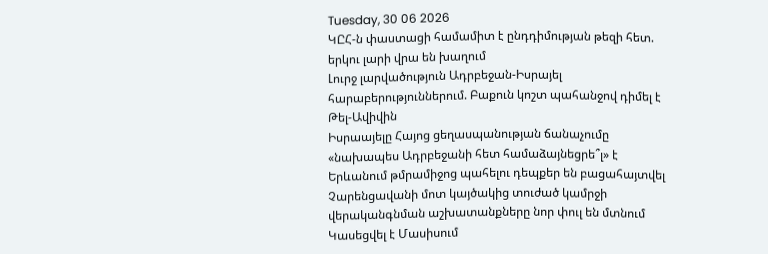Tuesday, 30 06 2026
ԿԸՀ-ն փաստացի համամիտ է ընդդիմության թեզի հետ. երկու լարի վրա են խաղում
Լուրջ լարվածություն Ադրբեջան-Իսրայել հարաբերություններում. Բաքուն կոշտ պահանջով դիմել է Թել-Ավիվին
Իսրաայելը Հայոց ցեղասպանության ճանաչումը «նախապես Ադրբեջանի հետ համաձայնեցրե՞լ» է
Երևանում թմրամիջոց պահելու դեպքեր են բացահայտվել
Չարենցավանի մոտ կայծակից տուժած կամրջի վերականգնման աշխատանքները նոր փուլ են մտնում
Կասեցվել է Մասիսում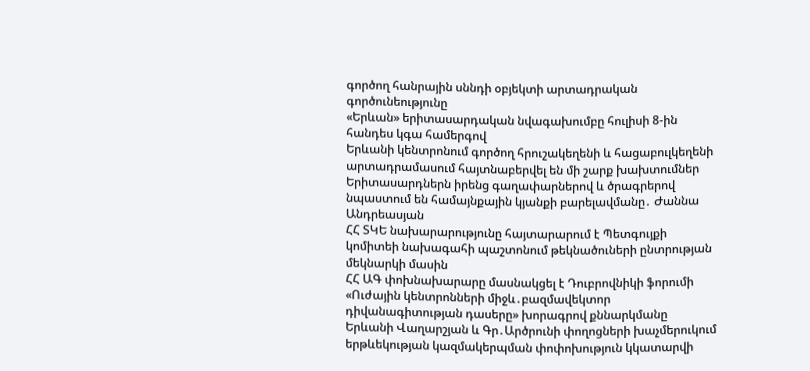գործող հանրային սննդի օբյեկտի արտադրական գործունեությունը
«Երևան» երիտասարդական նվագախումբը հուլիսի 8-ին հանդես կգա համերգով
Երևանի կենտրոնում գործող հրուշակեղենի և հացաբուլկեղենի արտադրամասում հայտնաբերվել են մի շարք խախտումներ
Երիտասարդներն իրենց գաղափարներով և ծրագրերով նպաստում են համայնքային կյանքի բարելավմանը․ Ժաննա Անդրեասյան
ՀՀ ՏԿԵ նախարարությունը հայտարարում է Պետգույքի կոմիտեի նախագահի պաշտոնում թեկնածուների ընտրության մեկնարկի մասին
ՀՀ ԱԳ փոխնախարարը մասնակցել է Դուբրովնիկի ֆորումի «Ուժային կենտրոնների միջև․բազմավեկտոր դիվանագիտության դասերը» խորագրով քննարկմանը
Երևանի Վաղարշյան և Գր․Արծրունի փողոցների խաչմերուկում երթևեկության կազմակերպման փոփոխություն կկատարվի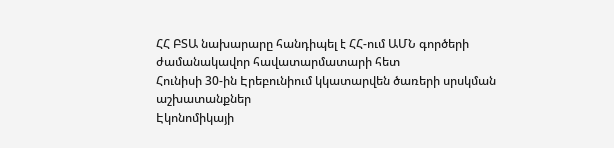ՀՀ ԲՏԱ նախարարը հանդիպել է ՀՀ-ում ԱՄՆ գործերի ժամանակավոր հավատարմատարի հետ
Հունիսի 30-ին Էրեբունիում կկատարվեն ծառերի սրսկման աշխատանքներ
Էկոնոմիկայի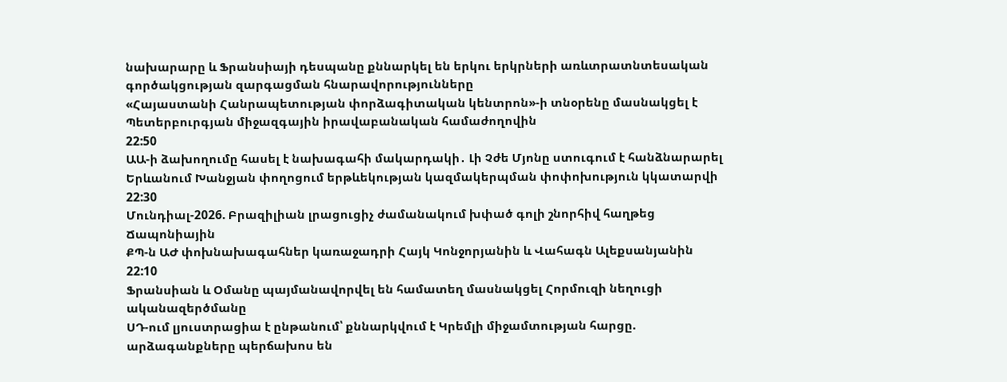նախարարը և Ֆրանսիայի դեսպանը քննարկել են երկու երկրների առևտրատնտեսական գործակցության զարգացման հնարավորությունները
«Հայաստանի Հանրապետության փորձագիտական կենտրոն»-ի տնօրենը մասնակցել է Պետերբուրգյան միջազգային իրավաբանական համաժողովին
22:50
ԱԱ-ի ձախողումը հասել է նախագահի մակարդակի․ Լի Չժե Մյոնը ստուգում է հանձնարարել
Երևանում Խանջյան փողոցում երթևեկության կազմակերպման փոփոխություն կկատարվի
22:30
Մունդիալ-2026. Բրազիլիան լրացուցիչ ժամանակում խփած գոլի շնորհիվ հաղթեց Ճապոնիային
ՔՊ-ն ԱԺ փոխնախագահներ կառաջադրի Հայկ Կոնջորյանին և Վահագն Ալեքսանյանին
22:10
Ֆրանսիան և Օմանը պայմանավորվել են համատեղ մասնակցել Հորմուզի նեղուցի ականազերծմանը
ՍԴ-ում լյուստրացիա է ընթանում՝ քննարկվում է Կրեմլի միջամտության հարցը. արձագանքները պերճախոս են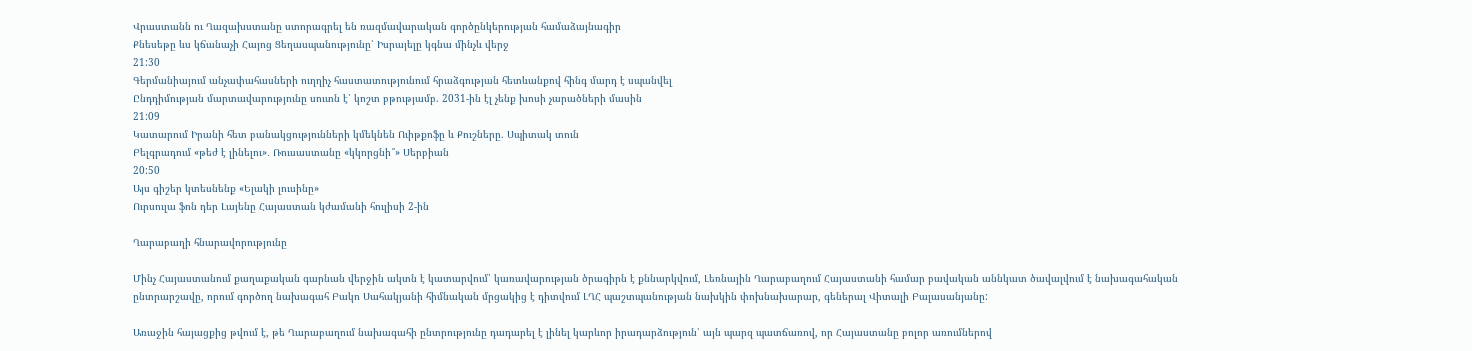Վրաստանն ու Ղազախստանը ստորագրել են ռազմավարական գործընկերության համաձայնագիր
Քնեսեթը ևս կճանաչի Հայոց Ցեղասպանությունը՝ Իսրայելը կգնա մինչև վերջ
21:30
Գերմանիայում անչափահասների ուղղիչ հաստատությունում հրաձգության հետևանքով հինգ մարդ է սպանվել
Ընդդիմության մարտավարությունը սուտն է՝ կոշտ բթությամբ. 2031-ին էլ չենք խոսի չարածների մասին
21:09
Կատարում Իրանի հետ բանակցությունների կմեկնեն Ուիթքոֆը և Քուշները. Սպիտակ տուն
Բելգրադում «թեժ է լինելու»․ Ռուսաստանը «կկորցնի՞» Սերբիան
20:50
Այս գիշեր կտեսնենք «Ելակի լուսինը»
Ուրսուլա ֆոն դեր Լայենը Հայաստան կժամանի հուլիսի 2-ին

Ղարաբաղի հնարավորությունը

Մինչ Հայաստանում քաղաքական գարնան վերջին ակտն է կատարվում՝ կառավարության ծրագիրն է քննարկվում, Լեռնային Ղարաբաղում Հայաստանի համար բավական աննկատ ծավալվում է նախագահական ընտրարշավը, որում գործող նախագահ Բակո Սահակյանի հիմնական մրցակից է դիտվում ԼՂՀ պաշտպանության նախկին փոխնախարար, գեներալ Վիտալի Բալասանյանը:

Առաջին հայացքից թվում է, թե Ղարաբաղում նախագահի ընտրությունը դադարել է լինել կարևոր իրադարձություն՝ այն պարզ պատճառով, որ Հայաստանը բոլոր առումներով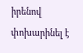իրենով փոխարինել է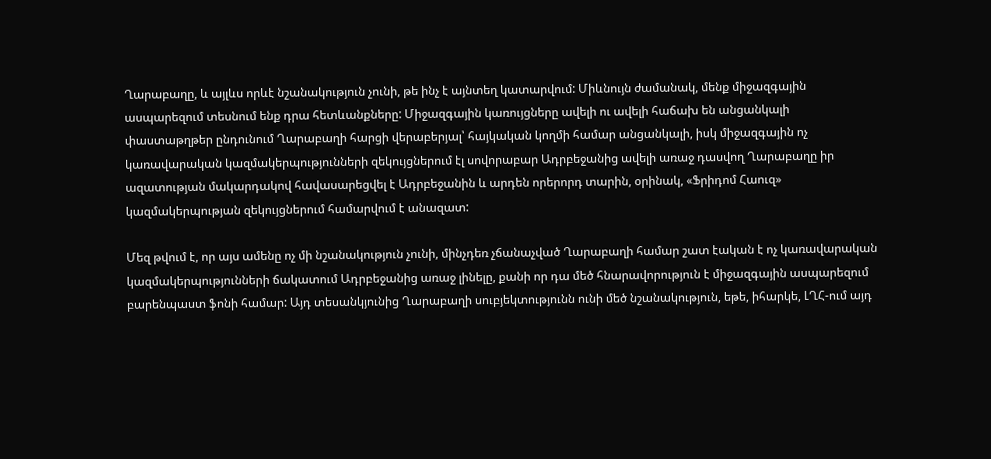Ղարաբաղը, և այլևս որևէ նշանակություն չունի, թե ինչ է այնտեղ կատարվում: Միևնույն ժամանակ, մենք միջազգային ասպարեզում տեսնում ենք դրա հետևանքները: Միջազգային կառույցները ավելի ու ավելի հաճախ են անցանկալի փաստաթղթեր ընդունում Ղարաբաղի հարցի վերաբերյալ՝ հայկական կողմի համար անցանկալի, իսկ միջազգային ոչ կառավարական կազմակերպությունների զեկույցներում էլ սովորաբար Ադրբեջանից ավելի առաջ դասվող Ղարաբաղը իր ազատության մակարդակով հավասարեցվել է Ադրբեջանին և արդեն որերորդ տարին, օրինակ, «Ֆրիդոմ Հաուզ» կազմակերպության զեկույցներում համարվում է անազատ:

Մեզ թվում է, որ այս ամենը ոչ մի նշանակություն չունի, մինչդեռ չճանաչված Ղարաբաղի համար շատ էական է ոչ կառավարական կազմակերպությունների ճակատում Ադրբեջանից առաջ լինելը, քանի որ դա մեծ հնարավորություն է միջազգային ասպարեզում բարենպաստ ֆոնի համար: Այդ տեսանկյունից Ղարաբաղի սուբյեկտությունն ունի մեծ նշանակություն, եթե, իհարկե, ԼՂՀ-ում այդ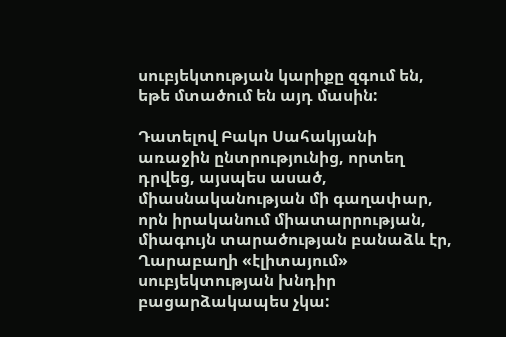սուբյեկտության կարիքը զգում են, եթե մտածում են այդ մասին:

Դատելով Բակո Սահակյանի առաջին ընտրությունից, որտեղ դրվեց, այսպես ասած, միասնականության մի գաղափար, որն իրականում միատարրության, միագույն տարածության բանաձև էր, Ղարաբաղի «էլիտայում» սուբյեկտության խնդիր բացարձակապես չկա: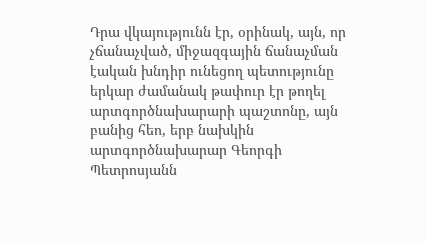Դրա վկայությունն էր, օրինակ, այն, որ չճանաչված, միջազգային ճանաչման էական խնդիր ունեցող պետությունը երկար ժամանակ թափուր էր թողել արտգործնախարարի պաշտոնը, այն բանից հեո, երբ նախկին արտգործնախարար Գեորգի Պետրոսյանն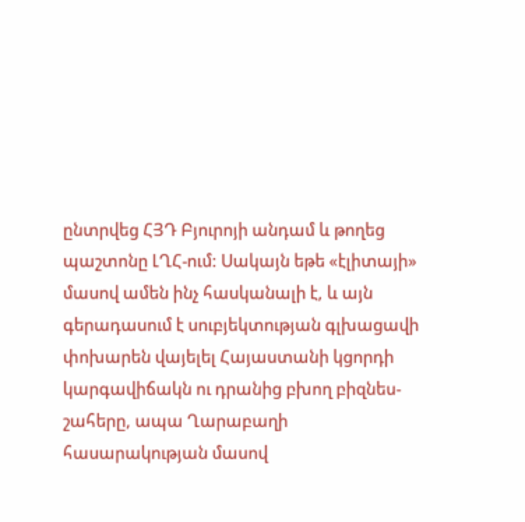ընտրվեց ՀՅԴ Բյուրոյի անդամ և թողեց պաշտոնը ԼՂՀ-ում: Սակայն եթե «էլիտայի» մասով ամեն ինչ հասկանալի է, և այն գերադասում է սուբյեկտության գլխացավի փոխարեն վայելել Հայաստանի կցորդի կարգավիճակն ու դրանից բխող բիզնես-շահերը, ապա Ղարաբաղի հասարակության մասով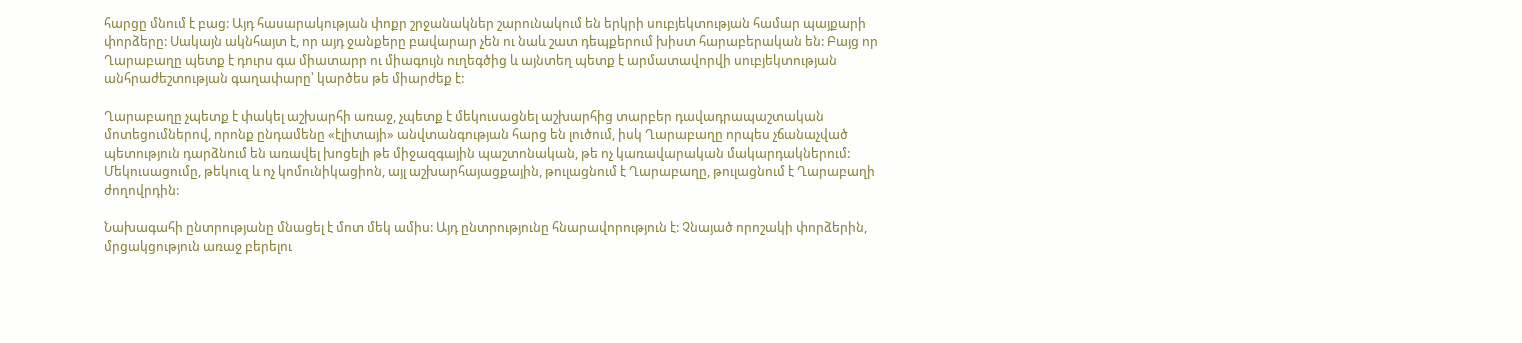հարցը մնում է բաց: Այդ հասարակության փոքր շրջանակներ շարունակում են երկրի սուբյեկտության համար պայքարի փորձերը: Սակայն ակնհայտ է, որ այդ ջանքերը բավարար չեն ու նաև շատ դեպքերում խիստ հարաբերական են: Բայց որ Ղարաբաղը պետք է դուրս գա միատարր ու միագույն ուղեգծից և այնտեղ պետք է արմատավորվի սուբյեկտության անհրաժեշտության գաղափարը՝ կարծես թե միարժեք է:

Ղարաբաղը չպետք է փակել աշխարհի առաջ, չպետք է մեկուսացնել աշխարհից տարբեր դավադրապաշտական մոտեցումներով, որոնք ընդամենը «էլիտայի» անվտանգության հարց են լուծում, իսկ Ղարաբաղը որպես չճանաչված պետություն դարձնում են առավել խոցելի թե միջազգային պաշտոնական, թե ոչ կառավարական մակարդակներում: Մեկուսացումը, թեկուզ և ոչ կոմունիկացիոն, այլ աշխարհայացքային, թուլացնում է Ղարաբաղը, թուլացնում է Ղարաբաղի ժողովրդին:

Նախագահի ընտրությանը մնացել է մոտ մեկ ամիս: Այդ ընտրությունը հնարավորություն է: Չնայած որոշակի փորձերին, մրցակցություն առաջ բերելու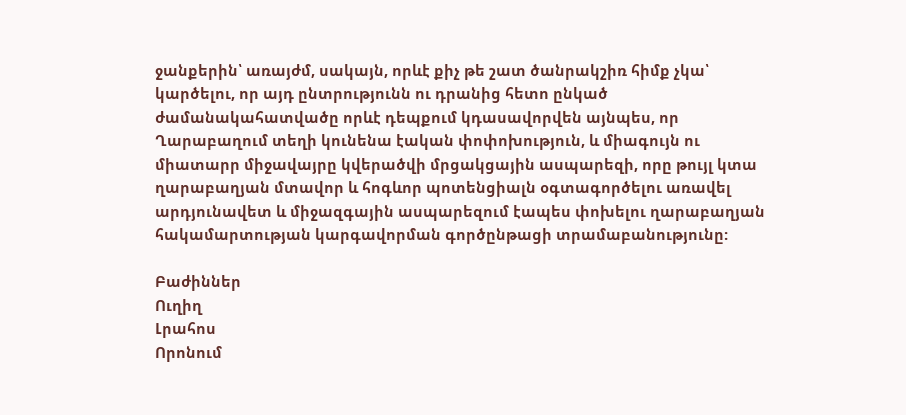ջանքերին՝ առայժմ, սակայն, որևէ քիչ թե շատ ծանրակշիռ հիմք չկա՝ կարծելու, որ այդ ընտրությունն ու դրանից հետո ընկած ժամանակահատվածը որևէ դեպքում կդասավորվեն այնպես, որ Ղարաբաղում տեղի կունենա էական փոփոխություն, և միագույն ու միատարր միջավայրը կվերածվի մրցակցային ասպարեզի, որը թույլ կտա ղարաբաղյան մտավոր և հոգևոր պոտենցիալն օգտագործելու առավել արդյունավետ և միջազգային ասպարեզում էապես փոխելու ղարաբաղյան հակամարտության կարգավորման գործընթացի տրամաբանությունը:

Բաժիններ
Ուղիղ
Լրահոս
Որոնում